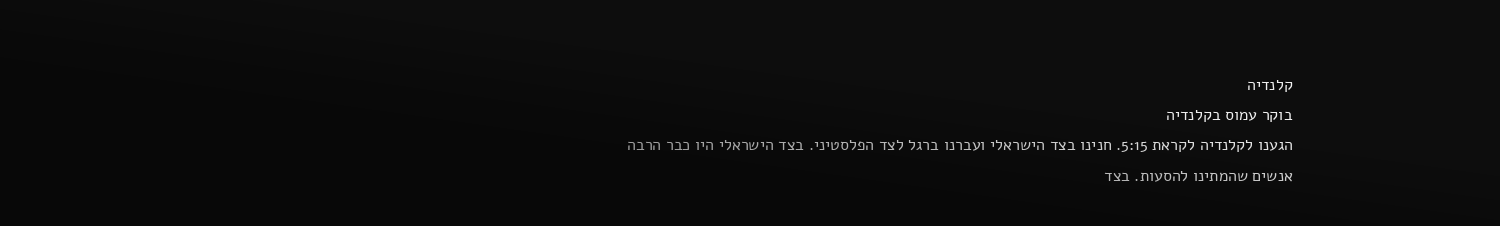קלנדיה
בוקר עמוס בקלנדיה
הגענו לקלנדיה לקראת 5:15. חנינו בצד הישראלי ועברנו ברגל לצד הפלסטיני. בצד הישראלי היו כבר הרבה אנשים שהמתינו להסעות. בצד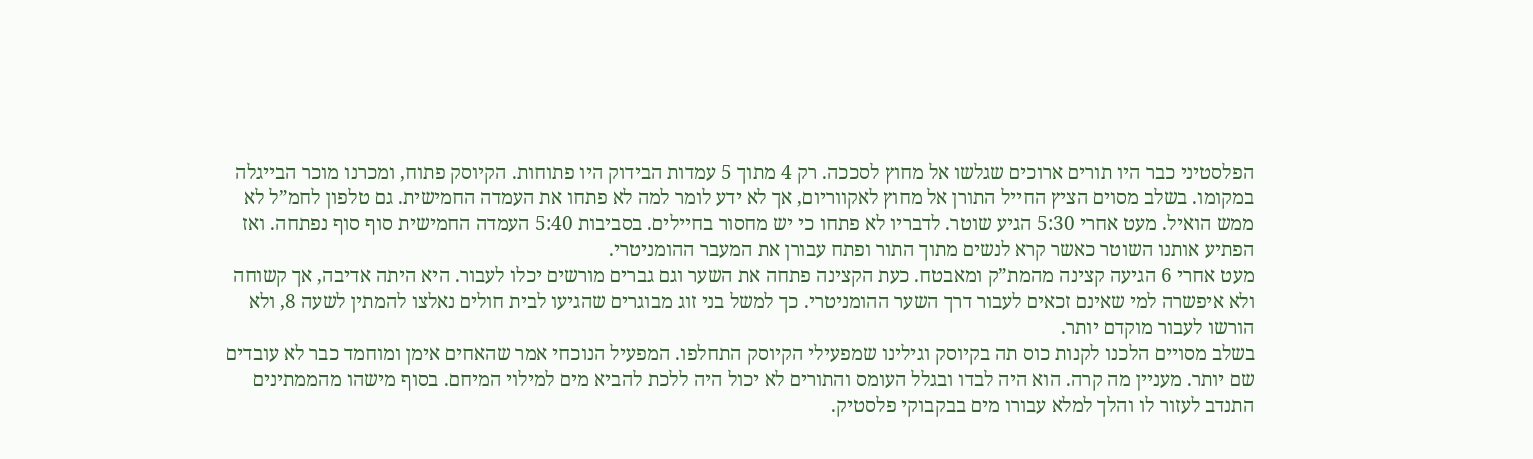הפלסטיני כבר היו תורים ארוכים שגלשו אל מחוץ לסככה. רק 4 מתוך 5 עמדות הבידוק היו פתוחות. הקיוסק פתוח, ומכרנו מוכר הבייגלה במקומו. בשלב מסוים הציץ החייל התורן אל מחוץ לאקווריום, אך לא ידע לומר למה לא פתחו את העמדה החמישית. גם טלפון לחמ”ל לא ממש הואיל. מעט אחרי 5:30 הגיע שוטר. לדבריו לא פתחו כי יש מחסור בחיילים. בסביבות 5:40 העמדה החמישית סוף סוף נפתחה. ואז הפתיע אותנו השוטר כאשר קרא לנשים מתוך התור ופתח עבורן את המעבר ההומניטרי.
מעט אחרי 6 הגיעה קצינה מהמת”ק ומאבטח. כעת הקצינה פתחה את השער וגם גברים מורשים יכלו לעבור. היא היתה אדיבה, אך קשוחה ולא איפשרה למי שאינם זכאים לעבור דרך השער ההומניטרי. כך למשל בני זוג מבוגרים שהגיעו לבית חולים נאלצו להמתין לשעה 8, ולא הורשו לעבור מוקדם יותר.
בשלב מסויים הלכנו לקנות כוס תה בקיוסק וגילינו שמפעילי הקיוסק התחלפו. המפעיל הנוכחי אמר שהאחים אימן ומוחמד כבר לא עובדים שם יותר. מעניין מה קרה. הוא היה לבדו ובגלל העומס והתורים לא יכול היה ללכת להביא מים למילוי המיחם. בסוף מישהו מהממתינים התנדב לעזור לו והלך למלא עבורו מים בבקבוקי פלסטיק.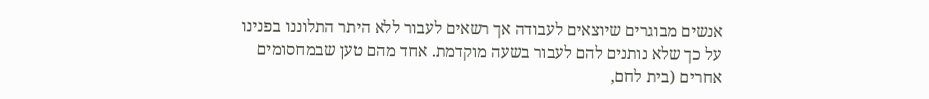אנשים מבוגרים שיוצאים לעבודה אך רשאים לעבור ללא היתר התלוננו בפנינו על כך שלא נותנים להם לעבור בשעה מוקדמת. אחד מהם טען שבמחסומים אחרים (בית לחם,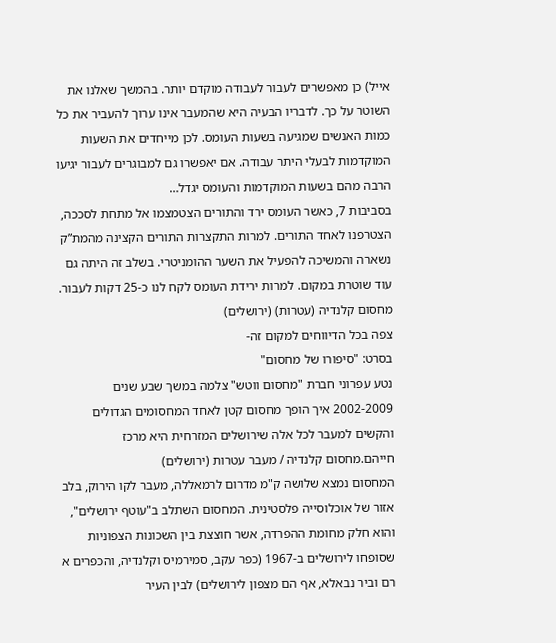אייל) כן מאפשרים לעבור לעבודה מוקדם יותר. בהמשך שאלנו את השוטר על כך. לדבריו הבעיה היא שהמעבר אינו ערוך להעביר את כל כמות האנשים שמגיעה בשעות העומס. לכן מייחדים את השעות המוקדמות לבעלי היתר עבודה. אם יאפשרו גם למבוגרים לעבור יגיעו הרבה מהם בשעות המוקדמות והעומס יגדל…
בסביבות 7, כאשר העומס ירד והתורים הצטמצמו אל מתחת לסככה, הצטרפנו לאחד התורים. למרות התקצרות התורים הקצינה מהמת”ק נשארה והמשיכה להפעיל את השער ההומניטרי. בשלב זה היתה גם עוד שוטרת במקום. למרות ירידת העומס לקח לנו כ-25 דקות לעבור.
מחסום קלנדיה (עטרות) (ירושלים)
צפה בכל הדיווחים למקום זה-
בסרט: "סיפורו של מחסום"
נטע עפרוני חברת "מחסום ווטש" צלמה במשך שבע שנים 2002-2009 איך הופך מחסום קטן לאחד המחסומים הגדולים והקשים למעבר לכל אלה שירושלים המזרחית היא מרכז חייהם.מחסום קלנדיה / מעבר עטרות (ירושלים)
המחסום נמצא שלושה ק"מ מדרום לרמאללה, מעבר לקו הירוק, בלב אזור של אוכלוסייה פלסטינית. המחסום השתלב ב"עוטף ירושלים", והוא חלק מחומת ההפרדה, אשר חוצצת בין השכונות הצפוניות שסופחו לירושלים ב-1967 (כפר עקב, סמירמיס וקלנדיה, והכפרים א רם וביר נבאלא, אף הם מצפון לירושלים) לבין העיר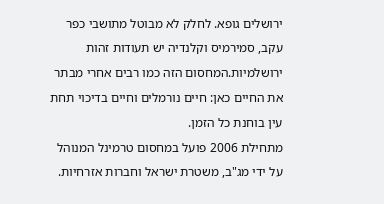ירושלים גופא. לחלק לא מבוטל מתושבי כפר עקב, סמירמיס וקלנדיה יש תעודות זהות ירושלמיות.המחסום הזה כמו רבים אחרי מבתר את החיים כאן: חיים נורמלים וחיים בדיכוי תחת עין בוחנת כל הזמן.
מתחילת 2006 פועל במחסום טרמינל המנוהל על ידי מג"ב, משטרת ישראל וחברות אזרחיות.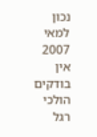נכון למאי 2007 אין בודקים הולכי רגל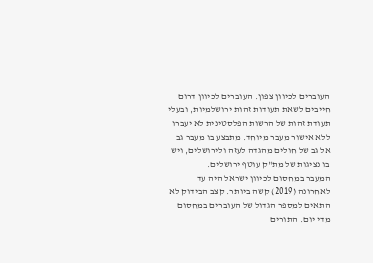העוברים לכיוון צפון. העוברים לכיוון דרום חייבים לשאת תעודות זהות ירושלמיות, ובעלי תעודת זהות של הרשות הפלסטינית לא יעברו ללא אישור מעבר מיוחד. מתבצע בו מעבר גב אל גב של חולים מהגדה לעזה ולירושלים, ויש בו נציגות של מת"ק עוטף ירושלים.
המעבר במחסום לכיוון ישראל היה עד לאחרונה (2019) קשה ביותר. קצב הבידוק לא התאים למספר הגדול של העוברים במחסום מדי יום. התורים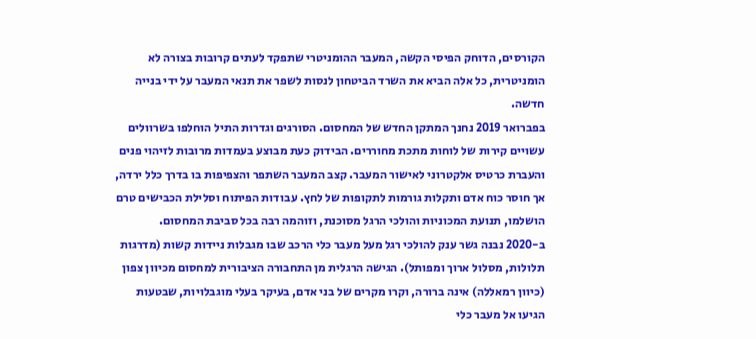הקורסים, הדוחק הפיסי הקשה, המעבר ההומניטרי שתפקד לעתים קרובות בצורה לא הומניטרית, כל אלה הביא את השרד הביטחון לנסות לשפר את תנאי המעבר על ידי בנייה חדשה.
בפברואר 2019 נחנך המתקן החדש של המחסום. הסורגים וגדרות התיל הוחלפו בשרוולים עשויים קירות של לוחות מתכת מחוררים. הבידוק כעת מבוצע בעמדות מרובות לזיהוי פנים והעברת כרטיס אלקטרוני לאישור המעבר. קצב המעבר השתפר והצפיפות בו בדרך כלל ירדה, אך חוסר כוח אדם ותקלות גורמות לתקופות של לחץ. עבודות הפיתוח וסלילת הכבישים טרם הושלמו, תנועת המכוניות והולכי הרגל מסוכנת, וזוהמה רבה בכל סביבת המחסום.
ב-2020 נבנה גשר ענק להולכי רגל מעל מעבר כלי הרכב שבו מגבלות ניידות קשות (מדרגות תלולות, מסלול ארוך ומפותל). הגישה הרגלית מן התחבורה הציבורית למחסום מכיוון צפון (כיוון רמאללה) אינה ברורה, וקרו מקרים של בני אדם, בעיקר בעלי מוגבלויות, שבטעות הגיעו אל מעבר כלי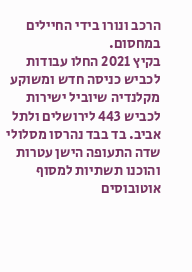הרכב ונורו בידי החיילים במחסום.
בקיץ 2021 החלו עבודות לכביש כניסה חדש ומשוקע מקלנדיה שיוביל ישירות לכביש 443 לירושלים ולתל אביב. בד בבד נהרסו מסלולי שדה התעופה הישן עטרות והוכנו תשתיות למסוף אוטובוסים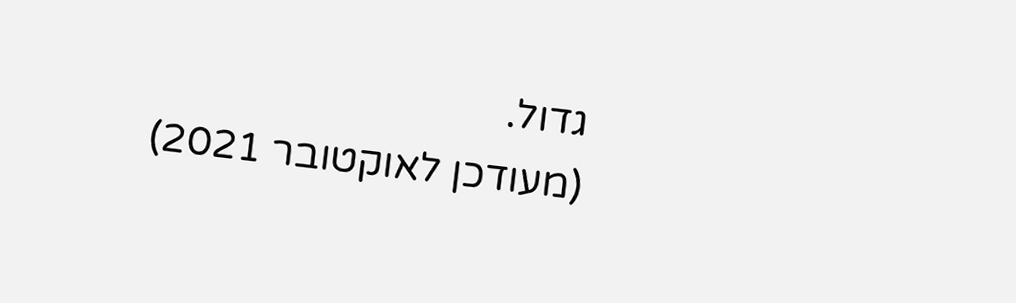גדול.
(מעודכן לאוקטובר 2021)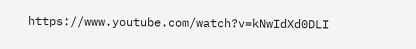https://www.youtube.com/watch?v=kNwIdXd0DLI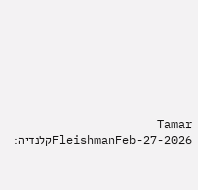Tamar FleishmanFeb-27-2026קלנדיה: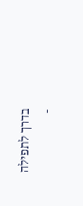בדרך לתפילה
-